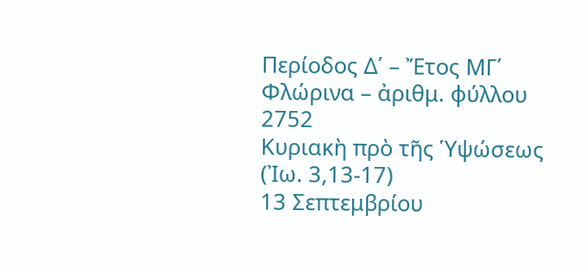Περίοδος Δ΄ – Ἔτος ΜΓ΄
Φλώρινα – ἀριθμ. φύλλου 2752
Κυριακὴ πρὸ τῆς Ὑψώσεως (Ἰω. 3,13-17)
13 Σεπτεμβρίου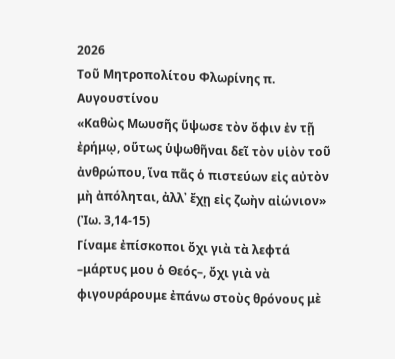2026
Τοῦ Μητροπολίτου Φλωρίνης π. Αυγουστίνου
«Καθὼς Μωυσῆς ὕψωσε τὸν ὄφιν ἐν τῇ ἐρήμῳ, οὕτως ὑψωθῆναι δεῖ τὸν υἱὸν τοῦ ἀνθρώπου, ἵνα πᾶς ὁ πιστεύων εἰς αὐτὸν μὴ ἀπόληται, ἀλλ᾽ ἔχῃ εἰς ζωὴν αἰώνιον» (Ἰω. 3,14-15)
Γίναμε ἐπίσκοποι ὄχι γιὰ τὰ λεφτά –μάρτυς μου ὁ Θεός–, ὄχι γιὰ νὰ φιγουράρουμε ἐπάνω στοὺς θρόνους μὲ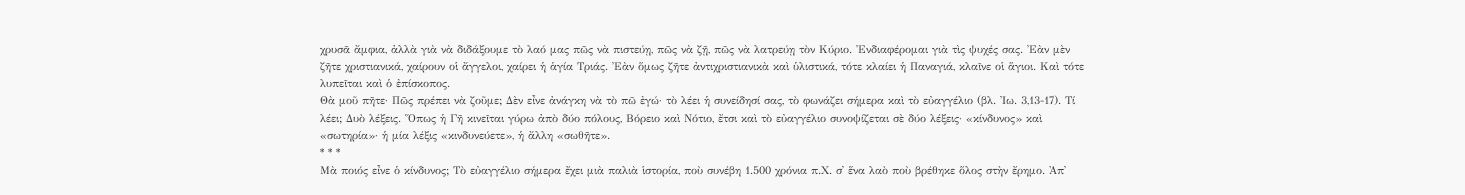χρυσᾶ ἄμφια, ἀλλὰ γιὰ νὰ διδάξουμε τὸ λαό μας πῶς νὰ πιστεύῃ, πῶς νὰ ζῇ, πῶς νὰ λατρεύῃ τὸν Κύριο. Ἐνδιαφέρομαι γιὰ τὶς ψυχές σας. Ἐὰν μὲν ζῆτε χριστιανικά, χαίρουν οἱ ἄγγελοι, χαίρει ἡ ἁγία Τριάς. Ἐὰν ὅμως ζῆτε ἀντιχριστιανικὰ καὶ ὑλιστικά, τότε κλαίει ἡ Παναγιά, κλαῖνε οἱ ἅγιοι. Καὶ τότε λυπεῖται καὶ ὁ ἐπίσκοπος.
Θὰ μοῦ πῆτε· Πῶς πρέπει νὰ ζοῦμε; Δὲν εἶνε ἀνάγκη νὰ τὸ πῶ ἐγώ· τὸ λέει ἡ συνείδησί σας, τὸ φωνάζει σήμερα καὶ τὸ εὐαγγέλιο (βλ. Ἰω. 3,13-17). Τί λέει; Δυὸ λέξεις. Ὅπως ἡ Γῆ κινεῖται γύρω ἀπὸ δύο πόλους, Βόρειο καὶ Νότιο, ἔτσι καὶ τὸ εὐαγγέλιο συνοψίζεται σὲ δύο λέξεις· «κίνδυνος» καὶ «σωτηρία»· ἡ μία λέξις «κινδυνεύετε», ἡ ἄλλη «σωθῆτε».
* * *
Μὰ ποιός εἶνε ὁ κίνδυνος; Τὸ εὐαγγέλιο σήμερα ἔχει μιὰ παλιὰ ἱστορία, ποὺ συνέβη 1.500 χρόνια π.Χ. σ᾽ ἕνα λαὸ ποὺ βρέθηκε ὅλος στὴν ἔρημο. Ἀπ᾽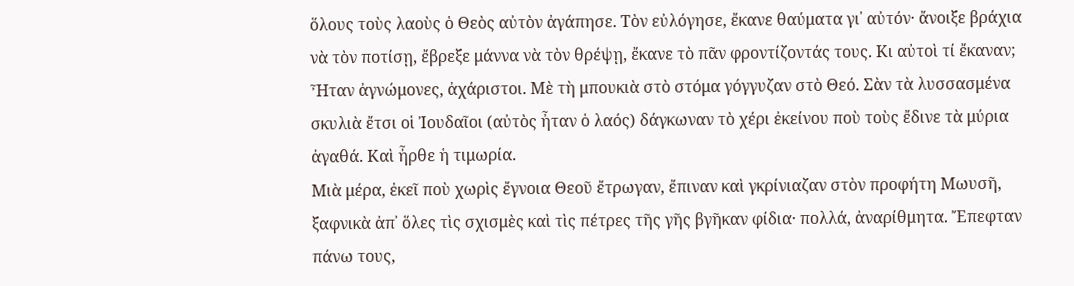ὅλους τοὺς λαοὺς ὁ Θεὸς αὐτὸν ἀγάπησε. Τὸν εὐλόγησε, ἔκανε θαύματα γι᾽ αὐτόν· ἄνοιξε βράχια νὰ τὸν ποτίσῃ, ἔβρεξε μάννα νὰ τὸν θρέψῃ, ἔκανε τὸ πᾶν φροντίζοντάς τους. Κι αὐτοὶ τί ἔκαναν; Ἦταν ἀγνώμονες, ἀχάριστοι. Μὲ τὴ μπουκιὰ στὸ στόμα γόγγυζαν στὸ Θεό. Σὰν τὰ λυσσασμένα σκυλιὰ ἔτσι οἱ Ἰουδαῖοι (αὐτὸς ἦταν ὁ λαός) δάγκωναν τὸ χέρι ἐκείνου ποὺ τοὺς ἔδινε τὰ μύρια ἀγαθά. Καὶ ἦρθε ἡ τιμωρία.
Μιὰ μέρα, ἐκεῖ ποὺ χωρὶς ἔγνοια Θεοῦ ἔτρωγαν, ἔπιναν καὶ γκρίνιαζαν στὸν προφήτη Μωυσῆ, ξαφνικὰ ἀπ᾽ ὅλες τὶς σχισμὲς καὶ τὶς πέτρες τῆς γῆς βγῆκαν φίδια· πολλά, ἀναρίθμητα. Ἔπεφταν πάνω τους,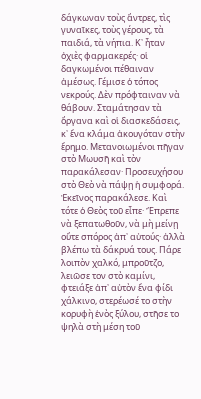δάγκωναν τοὺς ἄντρες, τὶς γυναῖκες, τοὺς γέρους, τὰ παιδιά, τὰ νήπια. Κ᾽ ἦταν ὀχιὲς φαρμακερές· οἱ δαγκωμένοι πέθαιναν ἀμέσως. Γέμισε ὁ τόπος νεκρούς. Δὲν πρόφταιναν νὰ θάβουν. Σταμάτησαν τὰ ὄργανα καὶ οἱ διασκεδάσεις, κ᾽ ἕνα κλάμα ἀκουγόταν στὴν ἔρημο. Μετανοιωμένοι πῆγαν στὸ Μωυσῆ καὶ τὸν παρακάλεσαν· Προσευχήσου στὸ Θεὸ νὰ πάψῃ ἡ συμφορά. Ἐκεῖνος παρακάλεσε. Καὶ τότε ὁ Θεὸς τοῦ εἶπε· Ἔπρεπε νὰ ξεπατωθοῦν, νὰ μὴ μείνῃ οὔτε σπόρος ἀπ᾽ αὐτούς· ἀλλὰ βλέπω τὰ δάκρυά τους. Πάρε λοιπὸν χαλκό, μπροῦτζο, λειῶσε τον στὸ καμίνι, φτειάξε ἀπ᾽ αὐτὸν ἕνα φίδι χάλκινο, στερέωσέ το στὴν κορυφὴ ἑνὸς ξύλου, στῆσε το ψηλὰ στὴ μέση τοῦ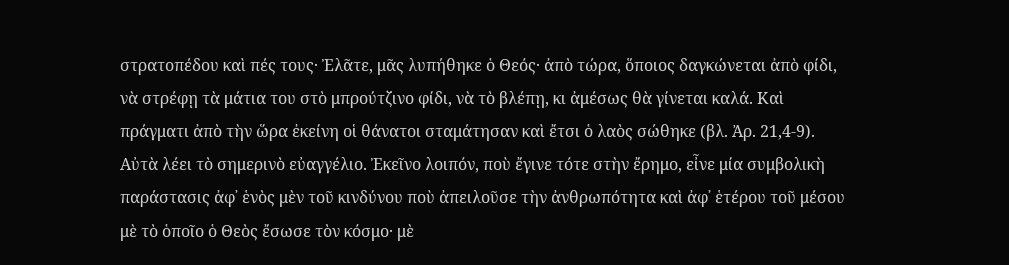στρατοπέδου καὶ πές τους· Ἐλᾶτε, μᾶς λυπήθηκε ὁ Θεός· ἀπὸ τώρα, ὅποιος δαγκώνεται ἀπὸ φίδι, νὰ στρέφῃ τὰ μάτια του στὸ μπρούτζινο φίδι, νὰ τὸ βλέπῃ, κι ἀμέσως θὰ γίνεται καλά. Καὶ πράγματι ἀπὸ τὴν ὥρα ἐκείνη οἱ θάνατοι σταμάτησαν καὶ ἔτσι ὁ λαὸς σώθηκε (βλ. Ἀρ. 21,4-9).
Αὐτὰ λέει τὸ σημερινὸ εὐαγγέλιο. Ἐκεῖνο λοιπόν, ποὺ ἔγινε τότε στὴν ἔρημο, εἶνε μία συμβολικὴ παράστασις ἀφ᾽ ἑνὸς μὲν τοῦ κινδύνου ποὺ ἀπειλοῦσε τὴν ἀνθρωπότητα καὶ ἀφ᾽ ἑτέρου τοῦ μέσου μὲ τὸ ὁποῖο ὁ Θεὸς ἔσωσε τὸν κόσμο· μὲ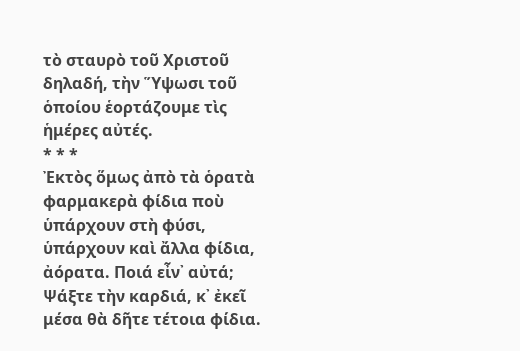τὸ σταυρὸ τοῦ Χριστοῦ δηλαδή, τὴν Ὕψωσι τοῦ ὁποίου ἑορτάζουμε τὶς ἡμέρες αὐτές.
* * *
Ἐκτὸς ὅμως ἀπὸ τὰ ὁρατὰ φαρμακερὰ φίδια ποὺ ὑπάρχουν στὴ φύσι, ὑπάρχουν καὶ ἄλλα φίδια, ἀόρατα. Ποιά εἶν᾽ αὐτά; Ψάξτε τὴν καρδιά, κ᾽ ἐκεῖ μέσα θὰ δῆτε τέτοια φίδια.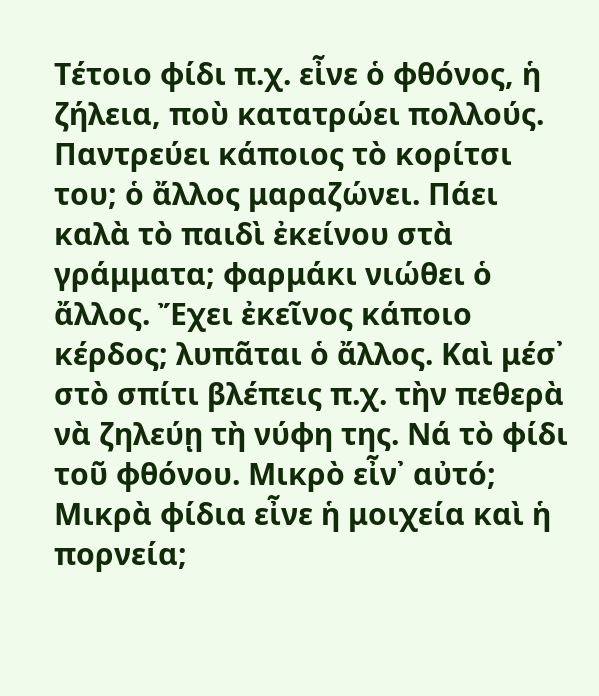Τέτοιο φίδι π.χ. εἶνε ὁ φθόνος, ἡ ζήλεια, ποὺ κατατρώει πολλούς. Παντρεύει κάποιος τὸ κορίτσι του; ὁ ἄλλος μαραζώνει. Πάει καλὰ τὸ παιδὶ ἐκείνου στὰ γράμματα; φαρμάκι νιώθει ὁ ἄλλος. Ἔχει ἐκεῖνος κάποιο κέρδος; λυπᾶται ὁ ἄλλος. Καὶ μέσ᾽ στὸ σπίτι βλέπεις π.χ. τὴν πεθερὰ νὰ ζηλεύῃ τὴ νύφη της. Νά τὸ φίδι τοῦ φθόνου. Μικρὸ εἶν᾽ αὐτό; Μικρὰ φίδια εἶνε ἡ μοιχεία καὶ ἡ πορνεία;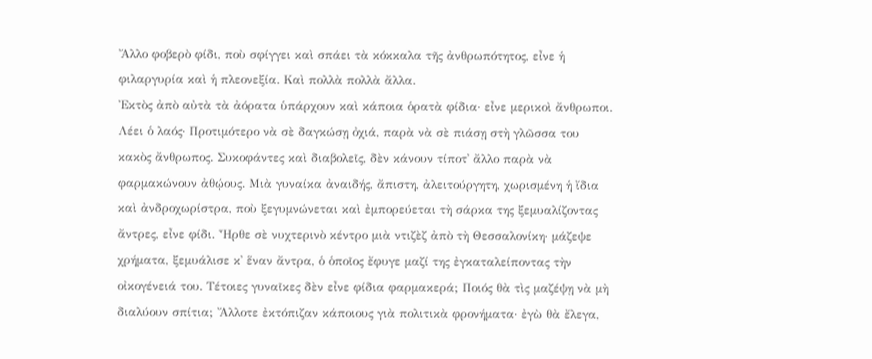Ἄλλο φοβερὸ φίδι, ποὺ σφίγγει καὶ σπάει τὰ κόκκαλα τῆς ἀνθρωπότητος, εἶνε ἡ φιλαργυρία καὶ ἡ πλεονεξία. Καὶ πολλὰ πολλὰ ἄλλα.
Ἐκτὸς ἀπὸ αὐτὰ τὰ ἀόρατα ὑπάρχουν καὶ κάποια ὁρατὰ φίδια· εἶνε μερικοὶ ἄνθρωποι. Λέει ὁ λαός· Προτιμότερο νὰ σὲ δαγκώσῃ ὀχιά, παρὰ νὰ σὲ πιάσῃ στὴ γλῶσσα του κακὸς ἄνθρωπος. Συκοφάντες καὶ διαβολεῖς, δὲν κάνουν τίποτ᾽ ἄλλο παρὰ νὰ φαρμακώνουν ἀθῴους. Μιὰ γυναίκα ἀναιδής, ἄπιστη, ἀλειτούργητη, χωρισμένη ἡ ἴδια καὶ ἀνδροχωρίστρα, ποὺ ξεγυμνώνεται καὶ ἐμπορεύεται τὴ σάρκα της ξεμυαλίζοντας ἄντρες, εἶνε φίδι. Ἦρθε σὲ νυχτερινὸ κέντρο μιὰ ντιζὲζ ἀπὸ τὴ Θεσσαλονίκη· μάζεψε χρήματα, ξεμυάλισε κ᾽ ἕναν ἄντρα, ὁ ὁποῖος ἔφυγε μαζί της ἐγκαταλείποντας τὴν οἰκογένειά του. Τέτοιες γυναῖκες δὲν εἶνε φίδια φαρμακερά; Ποιός θὰ τὶς μαζέψῃ νὰ μὴ διαλύουν σπίτια; Ἄλλοτε ἐκτόπιζαν κάποιους γιὰ πολιτικὰ φρονήματα· ἐγὼ θὰ ἔλεγα,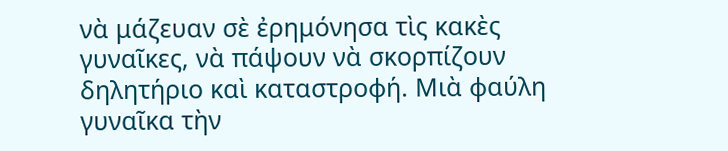νὰ μάζευαν σὲ ἐρημόνησα τὶς κακὲς γυναῖκες, νὰ πάψουν νὰ σκορπίζουν δηλητήριο καὶ καταστροφή. Μιὰ φαύλη γυναῖκα τὴν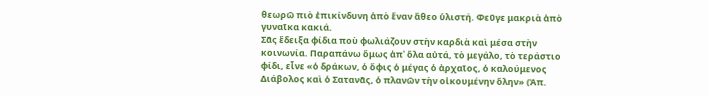θεωρῶ πιὸ ἐπικίνδυνη ἀπὸ ἕναν ἄθεο ὑλιστή. Φεῦγε μακριὰ ἀπὸ γυναῖκα κακιά.
Σᾶς ἔδειξα φίδια ποὺ φωλιάζουν στὴν καρδιὰ καὶ μέσα στὴν κοινωνία. Παραπάνω ὅμως ἀπ᾽ ὅλα αὐτά, τὸ μεγάλο, τὸ τεράστιο φίδι, εἶνε «ὁ δράκων, ὁ ὄφις ὁ μέγας ὁ ἀρχαῖος, ὁ καλούμενος Διάβολος καὶ ὁ Σατανᾶς, ὁ πλανῶν τὴν οἰκουμένην ὅλην» (Ἀπ.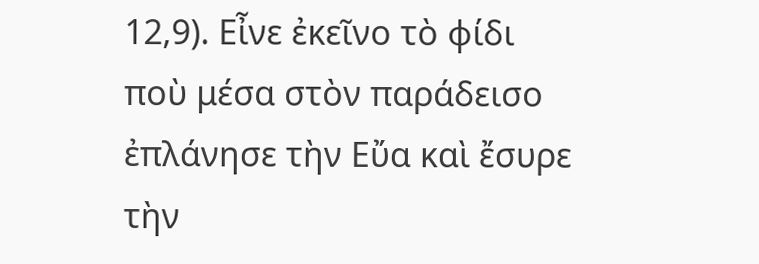12,9). Εἶνε ἐκεῖνο τὸ φίδι ποὺ μέσα στὸν παράδεισο ἐπλάνησε τὴν Εὔα καὶ ἔσυρε τὴν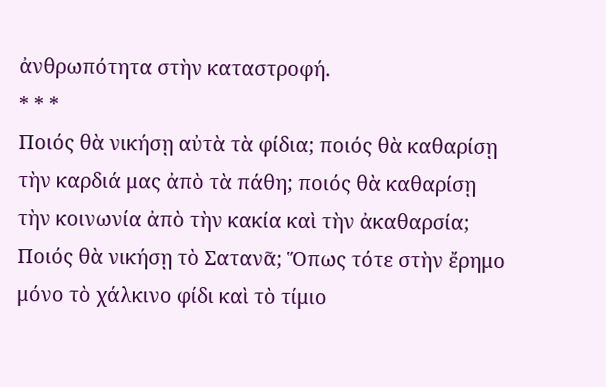ἀνθρωπότητα στὴν καταστροφή.
* * *
Ποιός θὰ νικήσῃ αὐτὰ τὰ φίδια; ποιός θὰ καθαρίσῃ τὴν καρδιά μας ἀπὸ τὰ πάθη; ποιός θὰ καθαρίσῃ τὴν κοινωνία ἀπὸ τὴν κακία καὶ τὴν ἀκαθαρσία; Ποιός θὰ νικήσῃ τὸ Σατανᾶ; Ὅπως τότε στὴν ἔρημο μόνο τὸ χάλκινο φίδι καὶ τὸ τίμιο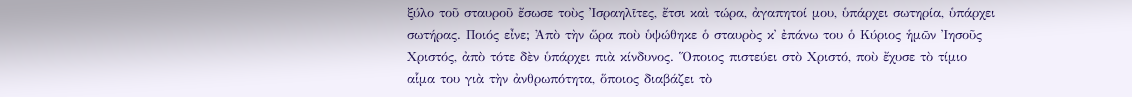ξύλο τοῦ σταυροῦ ἔσωσε τοὺς Ἰσραηλῖτες, ἔτσι καὶ τώρα, ἀγαπητοί μου, ὑπάρχει σωτηρία, ὑπάρχει σωτήρας. Ποιός εἶνε; Ἀπὸ τὴν ὥρα ποὺ ὑψώθηκε ὁ σταυρὸς κ᾽ ἐπάνω του ὁ Κύριος ἡμῶν Ἰησοῦς Χριστός, ἀπὸ τότε δὲν ὑπάρχει πιὰ κίνδυνος. Ὅποιος πιστεύει στὸ Χριστό, ποὺ ἔχυσε τὸ τίμιο αἷμα του γιὰ τὴν ἀνθρωπότητα, ὅποιος διαβάζει τὸ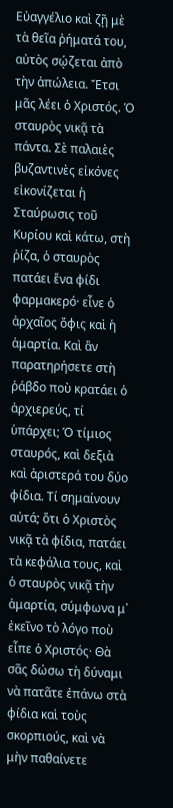Εὐαγγέλιο καὶ ζῇ μὲ τὰ θεῖα ῥήματά του, αὐτὸς σῴζεται ἀπὸ τὴν ἀπώλεια. Ἔτσι μᾶς λέει ὁ Χριστός. Ὁ σταυρὸς νικᾷ τὰ πάντα. Σὲ παλαιὲς βυζαντινὲς εἰκόνες εἰκονίζεται ἡ Σταύρωσις τοῦ Κυρίου καὶ κάτω, στὴ ῥίζα, ὁ σταυρὸς πατάει ἕνα φίδι φαρμακερό· εἶνε ὁ ἀρχαῖος ὄφις καὶ ἡ ἁμαρτία. Καὶ ἂν παρατηρήσετε στὴ ῥάβδο ποὺ κρατάει ὁ ἀρχιερεύς, τί ὑπάρχει; Ὁ τίμιος σταυρός, καὶ δεξιὰ καὶ ἀριστερά του δύο φίδια. Τί σημαίνουν αὐτά; ὅτι ὁ Χριστὸς νικᾷ τὰ φίδια, πατάει τὰ κεφάλια τους, καὶ ὁ σταυρὸς νικᾷ τὴν ἁμαρτία, σύμφωνα μ᾽ ἐκεῖνο τὸ λόγο ποὺ εἶπε ὁ Χριστός· Θὰ σᾶς δώσω τὴ δύναμι νὰ πατᾶτε ἐπάνω στὰ φίδια καὶ τοὺς σκορπιούς, καὶ νὰ μὴν παθαίνετε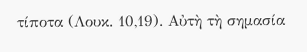τίποτα (Λουκ. 10,19). Αὐτὴ τὴ σημασία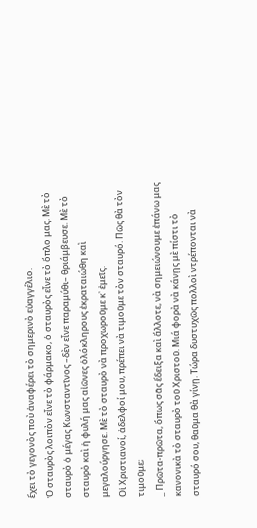ἔχει τὸ γεγονὸς ποὺ ἀναφέρει τὸ σημερινὸ εὐαγγέλιο.
Ὁ σταυρὸς λοιπὸν εἶνε τὸ φάρμακο, ὁ σταυρὸς εἶνε τὸ ὅπλο μας. Μὲ τὸ σταυρὸ ὁ μέγας Κωνσταντῖνος –δὲν εἶνε παραμύθι– θριάμβευσε. Μὲ τὸ σταυρὸ καὶ ἡ φυλή μας αἰῶνες ὁλόκληρους ἐκραταιώθη καὶ μεγαλούργησε. Μὲ τὸ σταυρὸ νὰ προχωροῦμε κ᾽ ἐμεῖς.
Οἱ Χριστιανοί, ἀδελφοί μου, πρέπει νὰ τιμοῦμε τὸν σταυρό. Πῶς θὰ τὸν τιμοῦμε;
_ Πρῶτα-πρῶτα, ὅπως σᾶς ἔδειξα καὶ ἄλλοτε, νὰ σημειώνουμε ἐπάνω μας κανονικὰ τὸ σταυρὸ τοῦ Χριστοῦ. Μιά φορὰ νὰ κάνῃς μὲ πίστι τὸ σταυρό σου, θαῦμα θὰ γίνῃ. Τώρα δυστυχῶς πολλοὶ ντρέπονται νὰ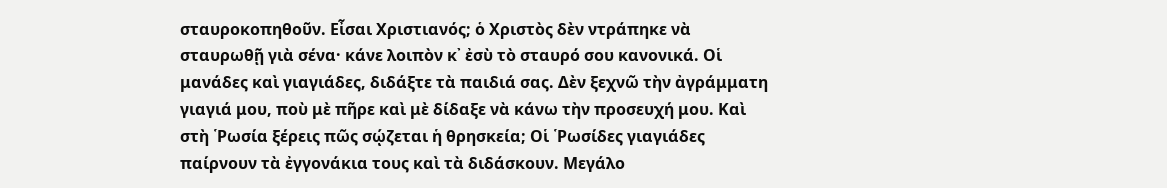σταυροκοπηθοῦν. Εἶσαι Χριστιανός; ὁ Χριστὸς δὲν ντράπηκε νὰ σταυρωθῇ γιὰ σένα· κάνε λοιπὸν κ᾽ ἐσὺ τὸ σταυρό σου κανονικά. Οἱ μανάδες καὶ γιαγιάδες, διδάξτε τὰ παιδιά σας. Δὲν ξεχνῶ τὴν ἀγράμματη γιαγιά μου, ποὺ μὲ πῆρε καὶ μὲ δίδαξε νὰ κάνω τὴν προσευχή μου. Καὶ στὴ ῾Ρωσία ξέρεις πῶς σῴζεται ἡ θρησκεία; Οἱ ῾Ρωσίδες γιαγιάδες παίρνουν τὰ ἐγγονάκια τους καὶ τὰ διδάσκουν. Μεγάλο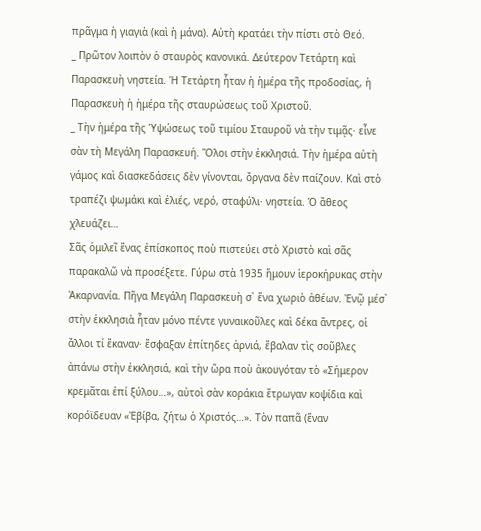πρᾶγμα ἡ γιαγιὰ (καὶ ἡ μάνα). Αὐτὴ κρατάει τὴν πίστι στὸ Θεό.
_ Πρῶτον λοιπὸν ὁ σταυρὸς κανονικά. Δεύτερον Τετάρτη καὶ Παρασκευὴ νηστεία. Ἡ Τετάρτη ἦταν ἡ ἡμέρα τῆς προδοσίας, ἡ Παρασκευὴ ἡ ἡμέρα τῆς σταυρώσεως τοῦ Χριστοῦ.
_ Τὴν ἡμέρα τῆς Ὑψώσεως τοῦ τιμίου Σταυροῦ νὰ τὴν τιμᾷς· εἶνε σὰν τὴ Μεγάλη Παρασκευή. Ὅλοι στὴν ἐκκλησιά. Τὴν ἡμέρα αὐτὴ γάμος καὶ διασκεδάσεις δὲν γίνονται, ὄργανα δὲν παίζουν. Καὶ στὸ τραπέζι ψωμάκι καὶ ἐλιές, νερό, σταφύλι· νηστεία. Ὁ ἄθεος χλευάζει…
Σᾶς ὁμιλεῖ ἕνας ἐπίσκοπος ποὺ πιστεύει στὸ Χριστὸ καὶ σᾶς παρακαλῶ νὰ προσέξετε. Γύρω στὰ 1935 ἤμουν ἱεροκήρυκας στὴν Ἀκαρνανία. Πῆγα Μεγάλη Παρασκευὴ σ᾽ ἕνα χωριὸ ἀθέων. Ἐνῷ μέσ᾽ στὴν ἐκκλησιὰ ἦταν μόνο πέντε γυναικοῦλες καὶ δέκα ἄντρες, οἱ ἄλλοι τί ἔκαναν· ἔσφαξαν ἐπίτηδες ἀρνιά, ἔβαλαν τὶς σοῦβλες ἀπάνω στὴν ἐκκλησιά, καὶ τὴν ὥρα ποὺ ἀκουγόταν τὸ «Σήμερον κρεμᾶται ἐπί ξύλου…», αὐτοὶ σὰν κοράκια ἔτρωγαν κοψίδια καὶ κορόϊδευαν «Ἐβίβα, ζήτω ὁ Χριστός…». Τὸν παπᾶ (ἕναν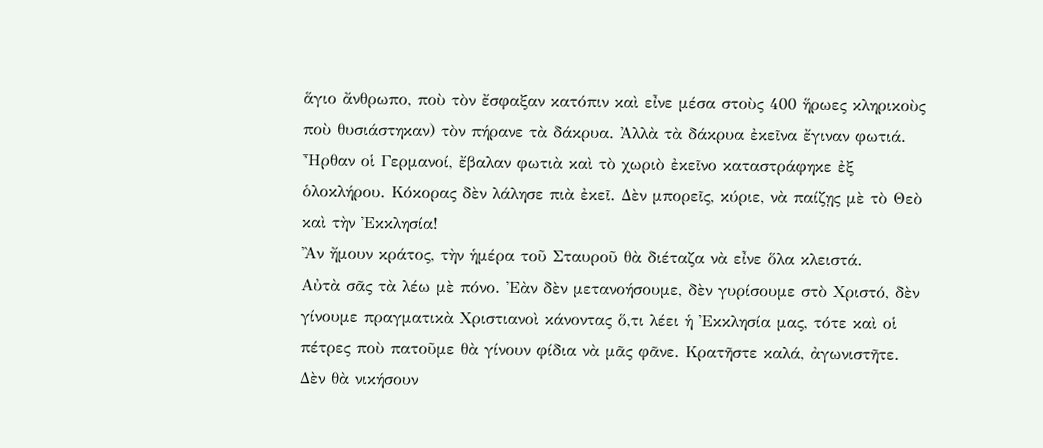ἅγιο ἄνθρωπο, ποὺ τὸν ἔσφαξαν κατόπιν καὶ εἶνε μέσα στοὺς 400 ἥρωες κληρικοὺς ποὺ θυσιάστηκαν) τὸν πήρανε τὰ δάκρυα. Ἀλλὰ τὰ δάκρυα ἐκεῖνα ἔγιναν φωτιά. Ἦρθαν οἱ Γερμανοί, ἔβαλαν φωτιὰ καὶ τὸ χωριὸ ἐκεῖνο καταστράφηκε ἐξ ὁλοκλήρου. Κόκορας δὲν λάλησε πιὰ ἐκεῖ. Δὲν μπορεῖς, κύριε, νὰ παίζῃς μὲ τὸ Θεὸ καὶ τὴν Ἐκκλησία!
Ἂν ἤμουν κράτος, τὴν ἡμέρα τοῦ Σταυροῦ θὰ διέταζα νὰ εἶνε ὅλα κλειστά.
Αὐτὰ σᾶς τὰ λέω μὲ πόνο. Ἐὰν δὲν μετανοήσουμε, δὲν γυρίσουμε στὸ Χριστό, δὲν γίνουμε πραγματικὰ Χριστιανοὶ κάνοντας ὅ,τι λέει ἡ Ἐκκλησία μας, τότε καὶ οἱ πέτρες ποὺ πατοῦμε θὰ γίνουν φίδια νὰ μᾶς φᾶνε. Κρατῆστε καλά, ἀγωνιστῆτε. Δὲν θὰ νικήσουν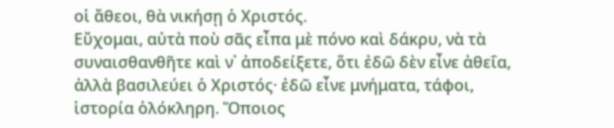οἱ ἄθεοι, θὰ νικήσῃ ὁ Χριστός.
Εὔχομαι, αὐτὰ ποὺ σᾶς εἶπα μὲ πόνο καὶ δάκρυ, νὰ τὰ συναισθανθῆτε καὶ ν᾽ ἀποδείξετε, ὅτι ἐδῶ δὲν εἶνε ἀθεΐα, ἀλλὰ βασιλεύει ὁ Χριστός· ἐδῶ εἶνε μνήματα, τάφοι, ἱστορία ὁλόκληρη. Ὅποιος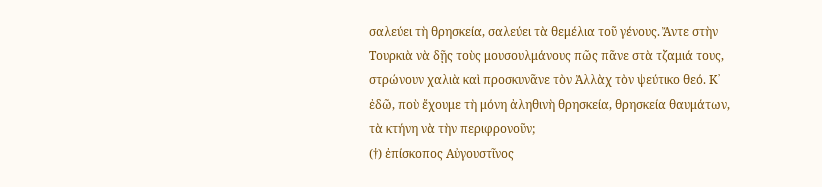σαλεύει τὴ θρησκεία, σαλεύει τὰ θεμέλια τοῦ γένους. Ἄντε στὴν Τουρκιὰ νὰ δῇς τοὺς μουσουλμάνους πῶς πᾶνε στὰ τζαμιά τους, στρώνουν χαλιὰ καὶ προσκυνᾶνε τὸν Ἀλλὰχ τὸν ψεύτικο θεό. Κ᾽ ἐδῶ, ποὺ ἔχουμε τὴ μόνη ἀληθινὴ θρησκεία, θρησκεία θαυμάτων, τὰ κτήνη νὰ τὴν περιφρονοῦν;
(†) ἐπίσκοπος Αὐγουστῖνος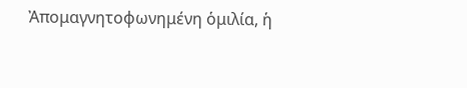Ἀπομαγνητοφωνημένη ὁμιλία, ἡ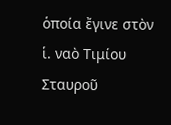ὁποία ἔγινε στὸν ἱ. ναὸ Τιμίου Σταυροῦ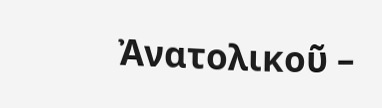Ἀνατολικοῦ –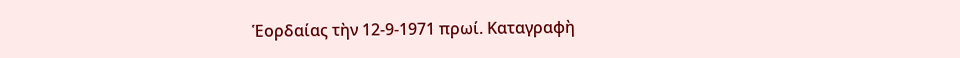Ἑορδαίας τὴν 12-9-1971 πρωί. Καταγραφὴ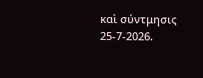καὶ σύντμησις 25-7-2026.